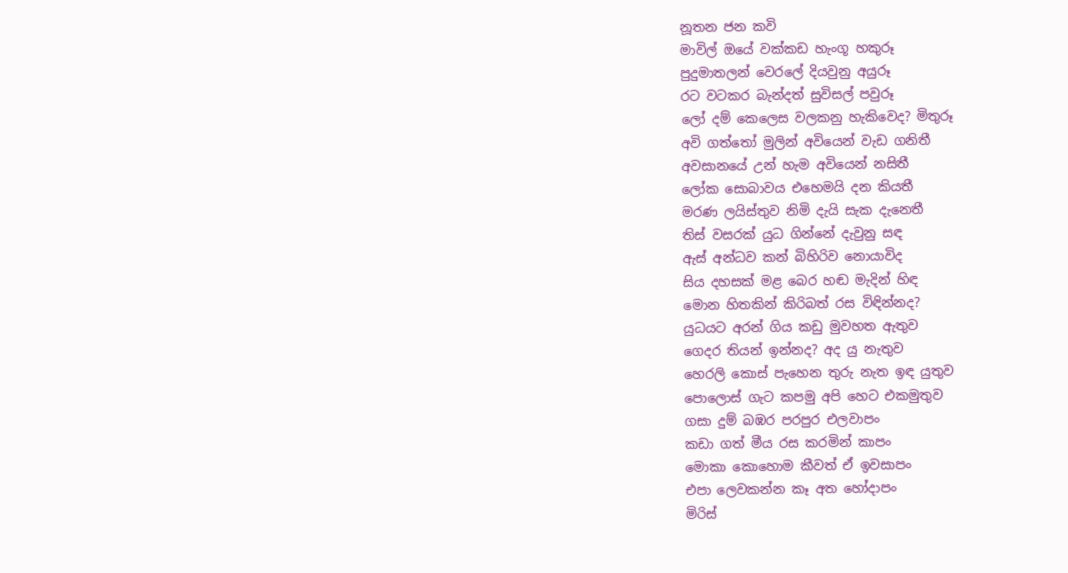නූතන ජන කවි
මාවිල් ඔයේ වක්කඩ හැංගූ හකුරූ
පුදුමාතලන් වෙරලේ දියවුනු අයුරූ
රට වටකර බැන්දත් සුවිසල් පවුරූ
ලෝ දම් කෙලෙස වලකනු හැකිවෙද? මිතුරූ
අවි ගත්තෝ මුලින් අවියෙන් වැඩ ගනිතී
අවසානයේ උන් හැම අවියෙන් නසිතී
ලෝක සොබාවය එහෙමයි දන කියතී
මරණ ලයිස්තුව නිමි දැයි සැක දැනෙතී
තිස් වසරක් යුධ ගින්නේ දැවුනු සඳ
ඇස් අන්ධව කන් බිහිරිව නොයාවිද
සිය දහසක් මළ බෙර හඬ මැදින් හිඳ
මොන හිතකින් කිරිබත් රස විඳින්නද?
යුධයට අරන් ගිය කඩු මුවහත ඇතුව
ගෙදර තියන් ඉන්නද? අද යු නැතුව
හෙරලි කොස් පැහෙන තුරු නැත ඉඳ යුතුව
පොලොස් ගැට කපමු අපි හෙට එකමුතුව
ගසා දුම් බඹර පරපුර එලවාපං
කඩා ගත් මීය රස කරමින් කාපං
මොකා කොහොම කීවත් ඒ ඉවසාපං
එපා ලෙවකන්න කෑ අත හෝදාපං
මිරිස්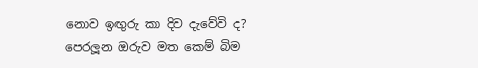නොව ඉඟුරු කා දිව දැවේවි ද?
පෙරලූන ඔරුව මත කෙම් බිම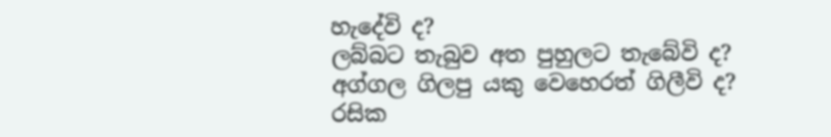හැදේවි ද?
ලබ්බට තැබුව අත පුහුලට තැබේවි ද?
අග්ගල ගිලපු යකු වෙහෙරත් ගිලීවි ද?
රසික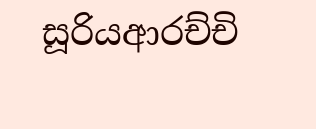සූරියආරච්චි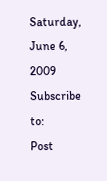Saturday, June 6, 2009
Subscribe to:
Post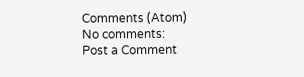Comments (Atom)
No comments:
Post a Comment